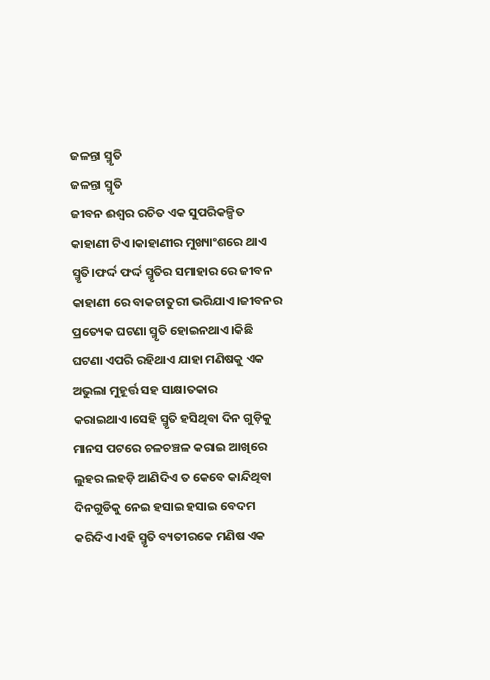ଜଳନ୍ତା ସ୍ମୃତି
ଜଳନ୍ତା ସ୍ମୃତି
ଜୀବନ ଈଶ୍ୱର ରଚିତ ଏକ ସୁପରିକଳ୍ପିତ କାହାଣୀ ଟିଏ।କାହାଣୀର ମୁଖ୍ୟାଂଶରେ ଥାଏ ସ୍ମୃତି।ଫର୍ଦ୍ଦ ଫର୍ଦ୍ଦ ସ୍ମୃତିର ସମାହାର ରେ ଜୀବନ କାହାଣୀ ରେ ବାକଚାତୁରୀ ଭରିଯାଏ।ଜୀବନର ପ୍ରତ୍ୟେକ ଘଟଣା ସ୍ମୃତି ହୋଇନଥାଏ।କିଛି ଘଟଣା ଏପରି ରହିଥାଏ ଯାହା ମଣିଷକୁ ଏକ ଅଭୁଲା ମୁହୂର୍ତ୍ତ ସହ ସାକ୍ଷାତକାର କରାଇଥାଏ।ସେହି ସ୍ମୃତି ହସିଥିବା ଦିନ ଗୁଡ଼ିକୁ ମାନସ ପଟରେ ଚଳଚଞ୍ଚଳ କରାଇ ଆଖିରେ ଲୁହର ଲହଡ଼ି ଆଣିଦିଏ ତ କେବେ କାନ୍ଦିଥିବା ଦିନଗୁଡିକୁ ନେଇ ହସାଇ ହସାଇ ବେଦମ କରିଦିଏ।ଏହି ସ୍ମୃତି ବ୍ୟତୀରକେ ମଣିଷ ଏକ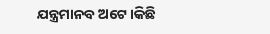ଯନ୍ତ୍ରମାନବ ଅଟେ।କିଛି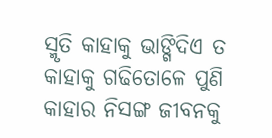ସ୍ମୃତି କାହାକୁ ଭାଙ୍ଗିଦିଏ ତ କାହାକୁ ଗଢିତୋଳେ ପୁଣି କାହାର ନିସଙ୍ଗ ଜୀବନକୁ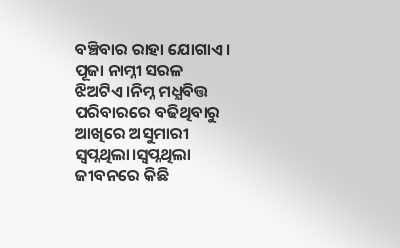ବଞ୍ଚିବାର ରାହା ଯୋଗାଏ।
ପୂଜା ନାମ୍ନୀ ସରଳ ଝିଅଟିଏ।ନିମ୍ନ ମଧ୍ଯବିତ୍ତ ପରିବାରରେ ବଢିଥିବାରୁ ଆଖିରେ ଅସୁମାରୀ ସ୍ବପ୍ନଥିଲା।ସ୍ବପ୍ନଥିଲା ଜୀବନରେ କିଛି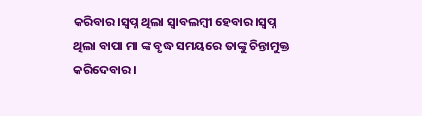କରିବାର।ସ୍ବପ୍ନ ଥିଲା ସ୍ୱାବଲମ୍ବୀ ହେବାର।ସ୍ବପ୍ନ ଥିଲା ବାପା ମା ଙ୍କ ବୃଦ୍ଧ ସମୟରେ ତାଙ୍କୁ ଚିନ୍ତାମୁକ୍ତ କରିଦେବାର।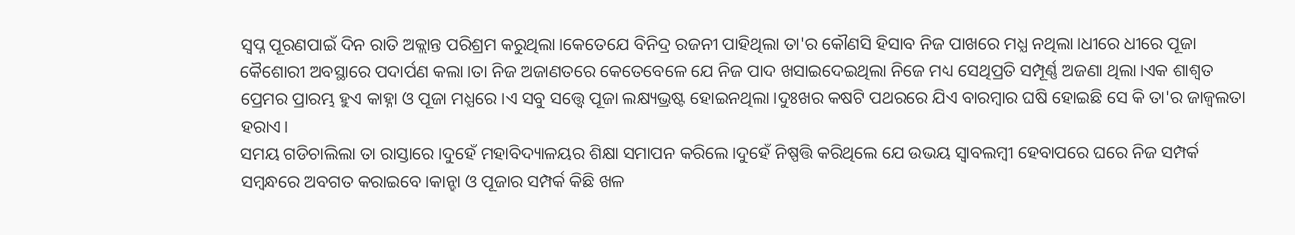ସ୍ବପ୍ନ ପୂରଣପାଇଁ ଦିନ ରାତି ଅକ୍ଲାନ୍ତ ପରିଶ୍ରମ କରୁଥିଲା।କେତେଯେ ବିନିଦ୍ର ରଜନୀ ପାହିଥିଲା ତା'ର କୌଣସି ହିସାବ ନିଜ ପାଖରେ ମଧ୍ଯ ନଥିଲା।ଧୀରେ ଧୀରେ ପୂଜା କୈଶୋରୀ ଅବସ୍ଥାରେ ପଦାର୍ପଣ କଲା।ତା ନିଜ ଅଜାଣତରେ କେତେବେଳେ ଯେ ନିଜ ପାଦ ଖସାଇଦେଇଥିଲା ନିଜେ ମଧ୍ୟ ସେଥିପ୍ରତି ସମ୍ପୂର୍ଣ୍ଣ ଅଜଣା ଥିଲା।ଏକ ଶାଶ୍ଵତ ପ୍ରେମର ପ୍ରାରମ୍ଭ ହୁଏ କାହ୍ନା ଓ ପୂଜା ମଧ୍ଯରେ।ଏ ସବୁ ସତ୍ତ୍ୱେ ପୂଜା ଲକ୍ଷ୍ୟଭ୍ରଷ୍ଟ ହୋଇନଥିଲା।ଦୁଃଖର କଷଟି ପଥରରେ ଯିଏ ବାରମ୍ବାର ଘଷି ହୋଇଛି ସେ କି ତା'ର ଜାଜ୍ୱଲତା ହରାଏ।
ସମୟ ଗଡିଚାଲିଲା ତା ରାସ୍ତାରେ।ଦୁହେଁ ମହାବିଦ୍ୟାଳୟର ଶିକ୍ଷା ସମାପନ କରିଲେ।ଦୁହେଁ ନିଷ୍ପତ୍ତି କରିଥିଲେ ଯେ ଉଭୟ ସ୍ୱାବଲମ୍ବୀ ହେବାପରେ ଘରେ ନିଜ ସମ୍ପର୍କ ସମ୍ବନ୍ଧରେ ଅବଗତ କରାଇବେ।କାନ୍ହା ଓ ପୂଜାର ସମ୍ପର୍କ କିଛି ଖଳ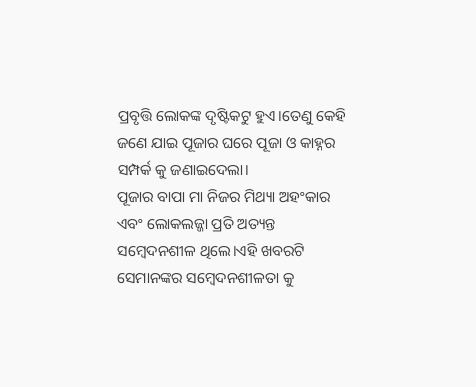ପ୍ରବୃତ୍ତି ଲୋକଙ୍କ ଦୃଷ୍ଟିକଟୁ ହୁଏ।ତେଣୁ କେହି ଜଣେ ଯାଇ ପୂଜାର ଘରେ ପୂଜା ଓ କାହ୍ନର ସମ୍ପର୍କ କୁ ଜଣାଇଦେଲା।
ପୂଜାର ବାପା ମା ନିଜର ମିଥ୍ୟା ଅହଂକାର ଏବଂ ଲୋକଲଜ୍ଜା ପ୍ରତି ଅତ୍ୟନ୍ତ ସମ୍ବେଦନଶୀଳ ଥିଲେ।ଏହି ଖବରଟି ସେମାନଙ୍କର ସମ୍ବେଦନଶୀଳତା କୁ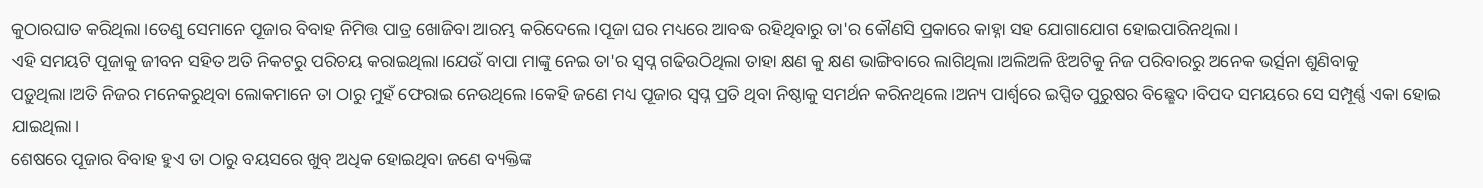କୁଠାରଘାତ କରିଥିଲା।ତେଣୁ ସେମାନେ ପୂଜାର ବିବାହ ନିମିତ୍ତ ପାତ୍ର ଖୋଜିବା ଆରମ୍ଭ କରିଦେଲେ।ପୂଜା ଘର ମଧ୍ୟରେ ଆବଦ୍ଧ ରହିଥିବାରୁ ତା'ର କୌଣସି ପ୍ରକାରେ କାହ୍ନା ସହ ଯୋଗାଯୋଗ ହୋଇପାରିନଥିଲା।
ଏହି ସମୟଟି ପୂଜାକୁ ଜୀବନ ସହିତ ଅତି ନିକଟରୁ ପରିଚୟ କରାଇଥିଲା।ଯେଉଁ ବାପା ମାଙ୍କୁ ନେଇ ତା'ର ସ୍ୱପ୍ନ ଗଢିଉଠିଥିଲା ତାହା କ୍ଷଣ କୁ କ୍ଷଣ ଭାଙ୍ଗିବାରେ ଲାଗିଥିଲା।ଅଲିଅଳି ଝିଅଟିକୁ ନିଜ ପରିବାରରୁ ଅନେକ ଭର୍ତ୍ସନା ଶୁଣିବାକୁ ପଡ଼ୁଥିଲା।ଅତି ନିଜର ମନେକରୁଥିବା ଲୋକମାନେ ତା ଠାରୁ ମୁହଁ ଫେରାଇ ନେଉଥିଲେ।କେହି ଜଣେ ମଧ୍ୟ ପୂଜାର ସ୍ବପ୍ନ ପ୍ରତି ଥିବା ନିଷ୍ଠାକୁ ସମର୍ଥନ କରିନଥିଲେ।ଅନ୍ୟ ପାର୍ଶ୍ଵରେ ଇପ୍ସିତ ପୁରୁଷର ବିଛ୍ଛେଦ।ବିପଦ ସମୟରେ ସେ ସମ୍ପୂର୍ଣ୍ଣ ଏକା ହୋଇ ଯାଇଥିଲା।
ଶେଷରେ ପୂଜାର ବିବାହ ହୁଏ ତା ଠାରୁ ବୟସରେ ଖୁବ୍ ଅଧିକ ହୋଇଥିବା ଜଣେ ବ୍ୟକ୍ତିଙ୍କ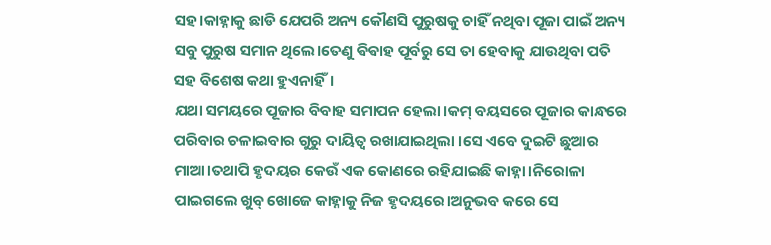ସହ।କାହ୍ନାକୁ ଛାଡି ଯେପରି ଅନ୍ୟ କୌଣସି ପୁରୁଷକୁ ଚାହିଁ ନଥିବା ପୂଜା ପାଇଁ ଅନ୍ୟ ସବୁ ପୁରୁଷ ସମାନ ଥିଲେ।ତେଣୁ ଵିଵାହ ପୂର୍ବରୁ ସେ ତା ହେବାକୁ ଯାଉଥିବା ପତି ସହ ବିଶେଷ କଥା ହୁଏନାହିଁ।
ଯଥା ସମୟରେ ପୂଜାର ବିବାହ ସମାପନ ହେଲା।କମ୍ ବୟସରେ ପୂଜାର କାନ୍ଧରେ ପରିବାର ଚଳାଇବାର ଗୁରୁ ଦାୟିତ୍ୱ ରଖାଯାଇଥିଲା ।ସେ ଏବେ ଦୁଇଟି ଛୁଆର ମାଆ।ତଥାପି ହୃଦୟର କେଉଁ ଏକ କୋଣରେ ରହିଯାଇଛି କାହ୍ନା।ନିରୋଳା ପାଇଗଲେ ଖୁବ୍ ଖୋଜେ କାହ୍ନାକୁ ନିଜ ହୃଦୟରେ।ଅନୁଭବ କରେ ସେ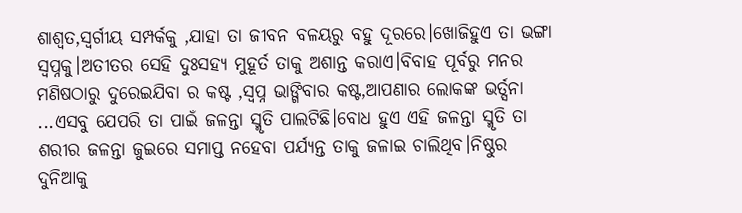ଶାଶ୍ବତ,ସ୍ୱର୍ଗୀୟ ସମ୍ପର୍କକୁ ,ଯାହା ତା ଜୀବନ ବଳୟରୁ ବହୁ ଦୂରରେ।ଖୋଜିହୁଏ ତା ଭଙ୍ଗା ସ୍ୱପ୍ନକୁ।ଅତୀତର ସେହି ଦୁଃସହ୍ୟ ମୁହୂର୍ତ ତାକୁ ଅଶାନ୍ତ କରାଏ।ବିବାହ ପୂର୍ବରୁ ମନର ମଣିଷଠାରୁ ଦୁରେଇଯିବା ର କଷ୍ଟ ,ସ୍ବପ୍ନ ଭାଙ୍ଗିବାର କଷ୍ଟ,ଆପଣାର ଲୋକଙ୍କ ଭର୍ତ୍ସନା ...ଏସବୁ ଯେପରି ତା ପାଇଁ ଜଳନ୍ତା ସ୍ମୃତି ପାଲଟିଛି।ବୋଧ ହୁଏ ଏହି ଜଳନ୍ତା ସ୍ମୃତି ତା ଶରୀର ଜଳନ୍ତା ଜୁଇରେ ସମାପ୍ତ ନହେବା ପର୍ଯ୍ୟନ୍ତ ତାକୁ ଜଳାଇ ଚାଲିଥିବ।ନିଷ୍ଠୁର ଦୁନିଆକୁ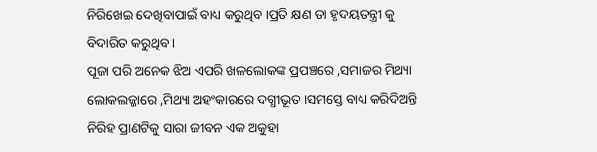ନିରିଖେଇ ଦେଖିବାପାଇଁ ବାଧ୍ୟ କରୁଥିବ ।ପ୍ରତି କ୍ଷଣ ତା ହୃଦୟତନ୍ତ୍ରୀ କୁ ବିଦାରିତ କରୁଥିବ ।
ପୂଜା ପରି ଅନେକ ଝିଅ ଏପରି ଖଳଲୋକଙ୍କ ପ୍ରପଞ୍ଚରେ ,ସମାଜର ମିଥ୍ୟା ଲୋକଲଜ୍ଜାରେ ,ମିଥ୍ୟା ଅହଂକାରରେ ଦଗ୍ଧୀଭୂତ ।ସମସ୍ତେ ବାଧ୍ୟ କରିଦିଅନ୍ତି ନିରିହ ପ୍ରାଣଟିକୁ ସାରା ଜୀବନ ଏକ ଅକୁହା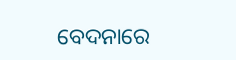ବେଦନାରେ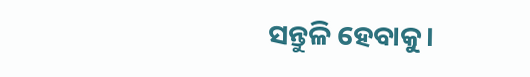ସନ୍ତୁଳି ହେବାକୁ।